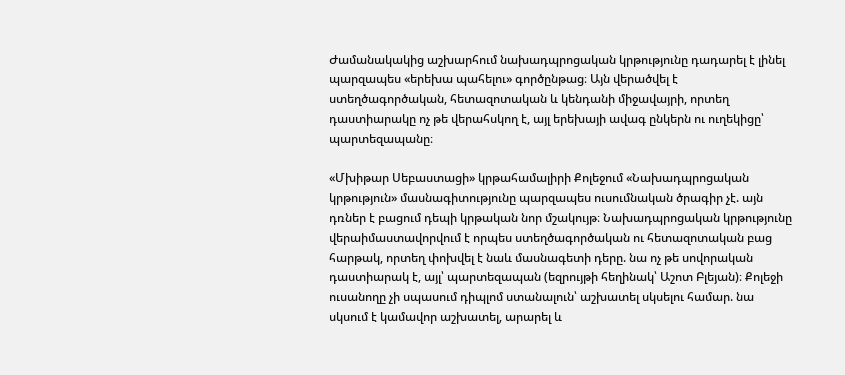Ժամանակակից աշխարհում նախադպրոցական կրթությունը դադարել է լինել պարզապես «երեխա պահելու» գործընթաց։ Այն վերածվել է ստեղծագործական, հետազոտական և կենդանի միջավայրի, որտեղ դաստիարակը ոչ թե վերահսկող է, այլ երեխայի ավագ ընկերն ու ուղեկիցը՝ պարտեզապանը։

«Մխիթար Սեբաստացի» կրթահամալիրի Քոլեջում «Նախադպրոցական կրթություն» մասնագիտությունը պարզապես ուսումնական ծրագիր չէ. այն դռներ է բացում դեպի կրթական նոր մշակույթ։ Նախադպրոցական կրթությունը վերաիմաստավորվում է որպես ստեղծագործական ու հետազոտական բաց հարթակ, որտեղ փոխվել է նաև մասնագետի դերը. նա ոչ թե սովորական դաստիարակ է, այլ՝ պարտեզապան (եզրույթի հեղինակ՝ Աշոտ Բլեյան)։ Քոլեջի ուսանողը չի սպասում դիպլոմ ստանալուն՝ աշխատել սկսելու համար. նա սկսում է կամավոր աշխատել, արարել և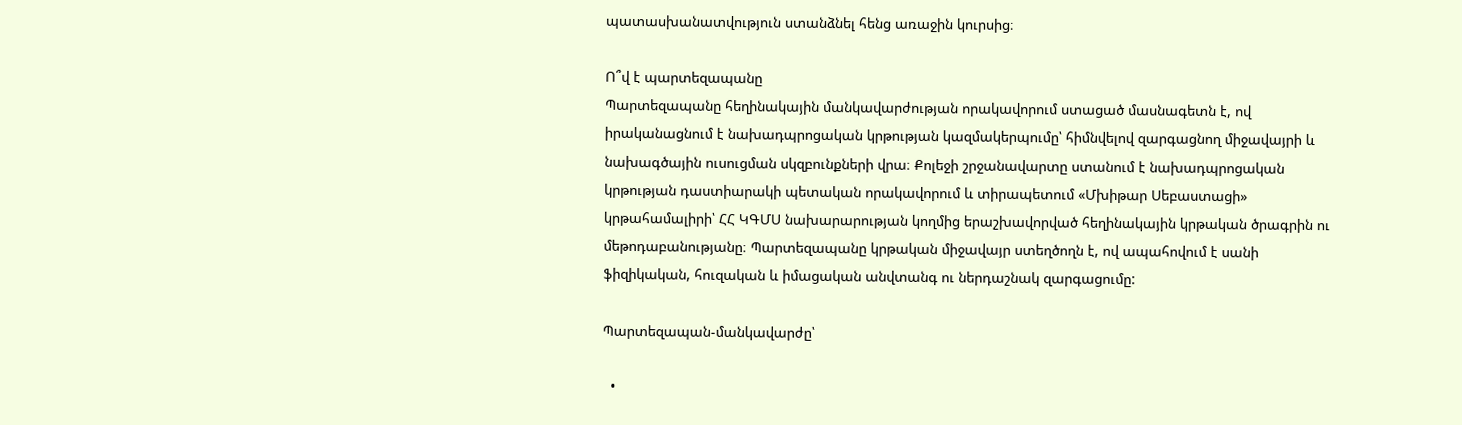պատասխանատվություն ստանձնել հենց առաջին կուրսից։

Ո՞վ է պարտեզապանը
Պարտեզապանը հեղինակային մանկավարժության որակավորում ստացած մասնագետն է, ով իրականացնում է նախադպրոցական կրթության կազմակերպումը՝ հիմնվելով զարգացնող միջավայրի և նախագծային ուսուցման սկզբունքների վրա։ Քոլեջի շրջանավարտը ստանում է նախադպրոցական կրթության դաստիարակի պետական որակավորում և տիրապետում «Մխիթար Սեբաստացի» կրթահամալիրի՝ ՀՀ ԿԳՄՍ նախարարության կողմից երաշխավորված հեղինակային կրթական ծրագրին ու մեթոդաբանությանը։ Պարտեզապանը կրթական միջավայր ստեղծողն է, ով ապահովում է սանի ֆիզիկական, հուզական և իմացական անվտանգ ու ներդաշնակ զարգացումը:

Պարտեզապան-մանկավարժը՝

  •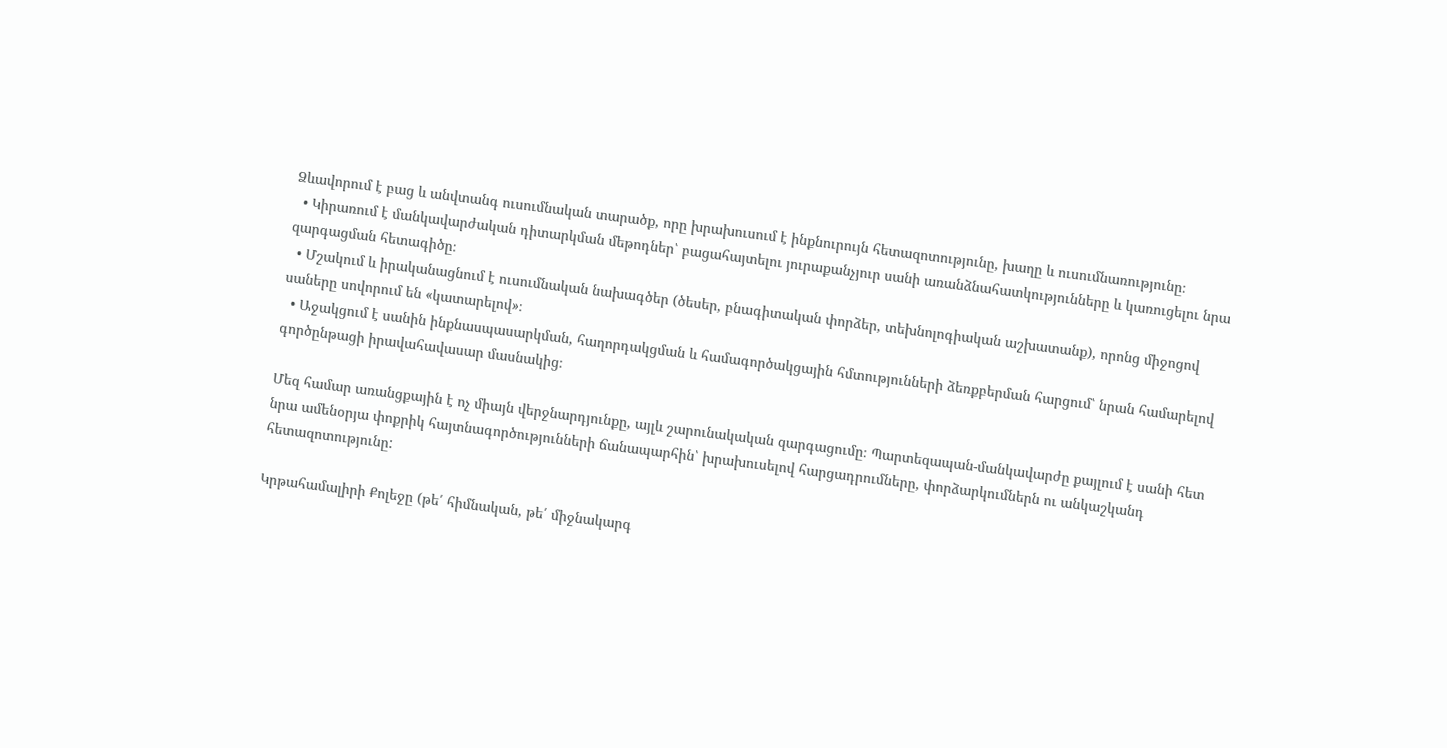Ձևավորում է բաց և անվտանգ ուսումնական տարածք, որը խրախուսում է ինքնուրույն հետազոտությունը, խաղը և ուսումնառությունը։
  • Կիրառում է մանկավարժական դիտարկման մեթոդներ՝ բացահայտելու յուրաքանչյուր սանի առանձնահատկությունները և կառուցելու նրա զարգացման հետագիծը։
  • Մշակում և իրականացնում է ուսումնական նախագծեր (ծեսեր, բնագիտական փորձեր, տեխնոլոգիական աշխատանք), որոնց միջոցով սաները սովորում են «կատարելով»։
  • Աջակցում է սանին ինքնասպասարկման, հաղորդակցման և համագործակցային հմտությունների ձեռքբերման հարցում՝ նրան համարելով գործընթացի իրավահավասար մասնակից։

Մեզ համար առանցքային է ոչ միայն վերջնարդյունքը, այլև շարունակական զարգացումը։ Պարտեզապան-մանկավարժը քայլում է սանի հետ նրա ամենօրյա փոքրիկ հայտնագործությունների ճանապարհին՝ խրախուսելով հարցադրումները, փորձարկումներն ու անկաշկանդ հետազոտությունը:

Կրթահամալիրի Քոլեջը (թե՛ հիմնական, թե՛ միջնակարգ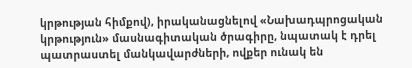կրթության հիմքով), իրականացնելով «Նախադպրոցական կրթություն» մասնագիտական ծրագիրը, նպատակ է դրել պատրաստել մանկավարժների, ովքեր ունակ են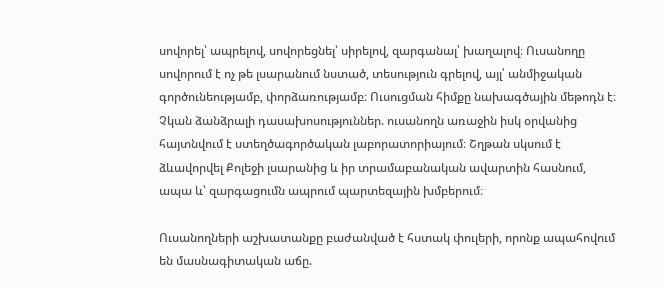սովորել՝ ապրելով, սովորեցնել՝ սիրելով, զարգանալ՝ խաղալով։ Ուսանողը սովորում է ոչ թե լսարանում նստած, տեսություն գրելով, այլ՝ անմիջական գործունեությամբ, փորձառությամբ։ Ուսուցման հիմքը նախագծային մեթոդն է։ Չկան ձանձրալի դասախոսություններ. ուսանողն առաջին իսկ օրվանից հայտնվում է ստեղծագործական լաբորատորիայում։ Շղթան սկսում է ձևավորվել Քոլեջի լսարանից և իր տրամաբանական ավարտին հասնում, ապա և՝ զարգացումն ապրում պարտեզային խմբերում։

Ուսանողների աշխատանքը բաժանված է հստակ փուլերի, որոնք ապահովում են մասնագիտական աճը.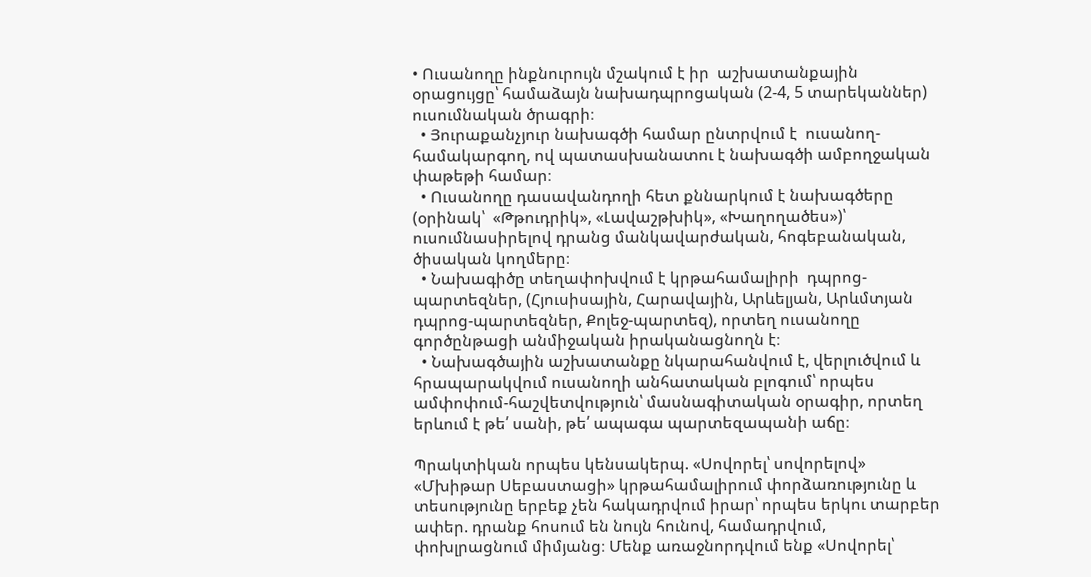• Ուսանողը ինքնուրույն մշակում է իր  աշխատանքային օրացույցը՝ համաձայն նախադպրոցական (2-4, 5 տարեկաններ) ուսումնական ծրագրի։
  • Յուրաքանչյուր նախագծի համար ընտրվում է  ուսանող-համակարգող, ով պատասխանատու է նախագծի ամբողջական փաթեթի համար։
  • Ուսանողը դասավանդողի հետ քննարկում է նախագծերը (օրինակ՝  «Թթուդրիկ», «Լավաշթխիկ», «Խաղողածես»)՝ ուսումնասիրելով դրանց մանկավարժական, հոգեբանական, ծիսական կողմերը։
  • Նախագիծը տեղափոխվում է կրթահամալիրի  դպրոց-պարտեզներ, (Հյուսիսային, Հարավային, Արևելյան, Արևմտյան դպրոց-պարտեզներ, Քոլեջ-պարտեզ), որտեղ ուսանողը գործընթացի անմիջական իրականացնողն է։
  • Նախագծային աշխատանքը նկարահանվում է, վերլուծվում և հրապարակվում ուսանողի անհատական բլոգում՝ որպես  ամփոփում-հաշվետվություն՝ մասնագիտական օրագիր, որտեղ երևում է թե՛ սանի, թե՛ ապագա պարտեզապանի աճը։

Պրակտիկան որպես կենսակերպ. «Սովորել՝ սովորելով» «Մխիթար Սեբաստացի» կրթահամալիրում փորձառությունը և տեսությունը երբեք չեն հակադրվում իրար՝ որպես երկու տարբեր ափեր. դրանք հոսում են նույն հունով, համադրվում, փոխլրացնում միմյանց։ Մենք առաջնորդվում ենք «Սովորել՝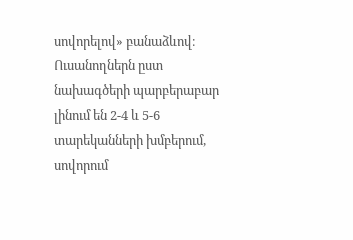սովորելով» բանաձևով։ Ուսանողներն ըստ նախագծերի պարբերաբար լինում են 2-4 և 5-6 տարեկանների խմբերում, սովորում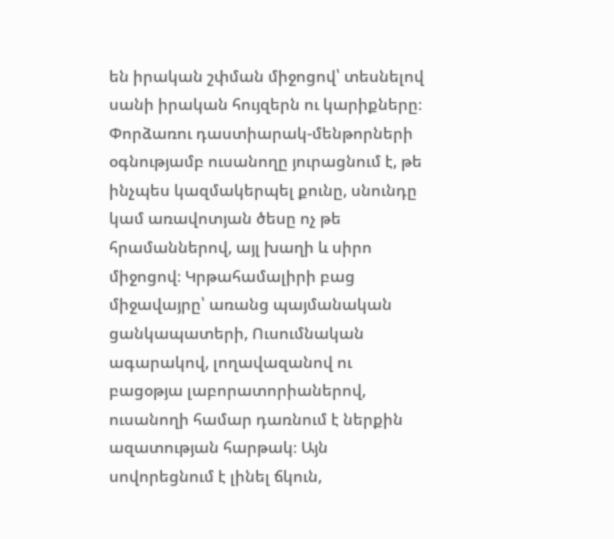են իրական շփման միջոցով՝ տեսնելով սանի իրական հույզերն ու կարիքները։ Փորձառու դաստիարակ-մենթորների օգնությամբ ուսանողը յուրացնում է, թե ինչպես կազմակերպել քունը, սնունդը կամ առավոտյան ծեսը ոչ թե հրամաններով, այլ խաղի և սիրո միջոցով։ Կրթահամալիրի բաց միջավայրը՝ առանց պայմանական ցանկապատերի, Ուսումնական ագարակով, լողավազանով ու բացօթյա լաբորատորիաներով, ուսանողի համար դառնում է ներքին ազատության հարթակ։ Այն սովորեցնում է լինել ճկուն,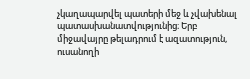չկաղապարվել պատերի մեջ և չվախենալ պատասխանատվությունից։ Երբ միջավայրը թելադրում է ազատություն, ուսանողի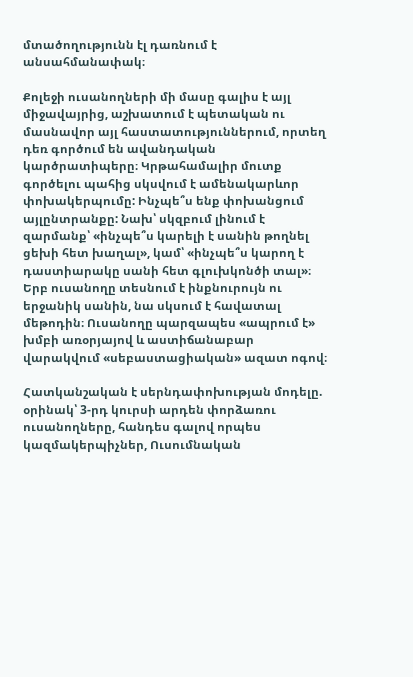մտածողությունն էլ դառնում է անսահմանափակ։

Քոլեջի ուսանողների մի մասը գալիս է այլ միջավայրից, աշխատում է պետական ու մասնավոր այլ հաստատություններում, որտեղ դեռ գործում են ավանդական կարծրատիպերը։ Կրթահամալիր մուտք գործելու պահից սկսվում է ամենակարևոր փոխակերպումը: Ինչպե՞ս ենք փոխանցում այլընտրանքը: Նախ՝ սկզբում լինում է զարմանք՝ «ինչպե՞ս կարելի է սանին թողնել ցեխի հետ խաղալ», կամ՝ «ինչպե՞ս կարող է դաստիարակը սանի հետ գլուխկոնծի տալ»։ Երբ ուսանողը տեսնում է ինքնուրույն ու երջանիկ սանին, նա սկսում է հավատալ մեթոդին։ Ուսանողը պարզապես «ապրում է» խմբի առօրյայով և աստիճանաբար վարակվում «սեբաստացիական» ազատ ոգով։

Հատկանշական է սերնդափոխության մոդելը. օրինակ՝ 3-րդ կուրսի արդեն փորձառու ուսանողները, հանդես գալով որպես կազմակերպիչներ, Ուսումնական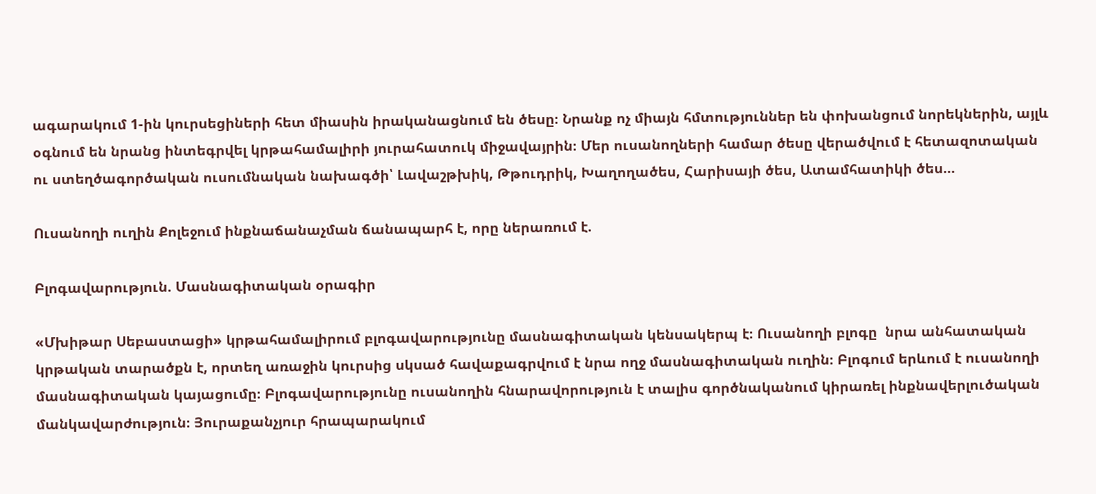ագարակում 1-ին կուրսեցիների հետ միասին իրականացնում են ծեսը։ Նրանք ոչ միայն հմտություններ են փոխանցում նորեկներին, այլև օգնում են նրանց ինտեգրվել կրթահամալիրի յուրահատուկ միջավայրին։ Մեր ուսանողների համար ծեսը վերածվում է հետազոտական ու ստեղծագործական ուսումնական նախագծի՝ Լավաշթխիկ, Թթուդրիկ, Խաղողածես, Հարիսայի ծես, Ատամհատիկի ծես…

Ուսանողի ուղին Քոլեջում ինքնաճանաչման ճանապարհ է, որը ներառում է.

Բլոգավարություն. Մասնագիտական օրագիր

«Մխիթար Սեբաստացի» կրթահամալիրում բլոգավարությունը մասնագիտական կենսակերպ է։ Ուսանողի բլոգը  նրա անհատական կրթական տարածքն է, որտեղ առաջին կուրսից սկսած հավաքագրվում է նրա ողջ մասնագիտական ուղին։ Բլոգում երևում է ուսանողի մասնագիտական կայացումը։ Բլոգավարությունը ուսանողին հնարավորություն է տալիս գործնականում կիրառել ինքնավերլուծական մանկավարժություն։ Յուրաքանչյուր հրապարակում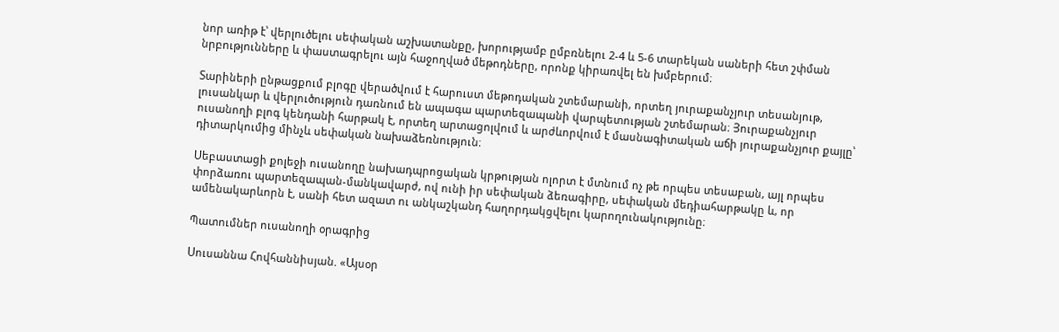նոր առիթ է՝ վերլուծելու սեփական աշխատանքը, խորությամբ ըմբռնելու 2-4 և 5-6 տարեկան սաների հետ շփման նրբությունները և փաստագրելու այն հաջողված մեթոդները, որոնք կիրառվել են խմբերում։

Տարիների ընթացքում բլոգը վերածվում է հարուստ մեթոդական շտեմարանի, որտեղ յուրաքանչյուր տեսանյութ, լուսանկար և վերլուծություն դառնում են ապագա պարտեզապանի վարպետության շտեմարան։ Յուրաքանչյուր ուսանողի բլոգ կենդանի հարթակ է, որտեղ արտացոլվում և արժևորվում է մասնագիտական աճի յուրաքանչյուր քայլը՝ դիտարկումից մինչև սեփական նախաձեռնություն։

Սեբաստացի քոլեջի ուսանողը նախադպրոցական կրթության ոլորտ է մտնում ոչ թե որպես տեսաբան, այլ որպես փորձառու պարտեզապան-մանկավարժ, ով ունի իր սեփական ձեռագիրը, սեփական մեդիահարթակը և, որ ամենակարևորն է, սանի հետ ազատ ու անկաշկանդ հաղորդակցվելու կարողունակությունը։

Պատումներ ուսանողի օրագրից

Սուսաննա Հովհաննիսյան. «Այսօր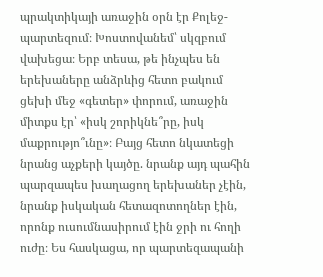պրակտիկայի առաջին օրն էր Քոլեջ-պարտեզում։ Խոստովանեմ՝ սկզբում վախեցա։ Երբ տեսա, թե ինչպես են երեխաները անձրևից հետո բակում ցեխի մեջ «գետեր» փորում, առաջին միտքս էր՝ «իսկ շորիկնե՞րը, իսկ մաքրությո՞ւնը»։ Բայց հետո նկատեցի նրանց աչքերի կայծը. նրանք այդ պահին պարզապես խաղացող երեխաներ չէին, նրանք իսկական հետազոտողներ էին, որոնք ուսումնասիրում էին ջրի ու հողի ուժը։ Ես հասկացա, որ պարտեզապանի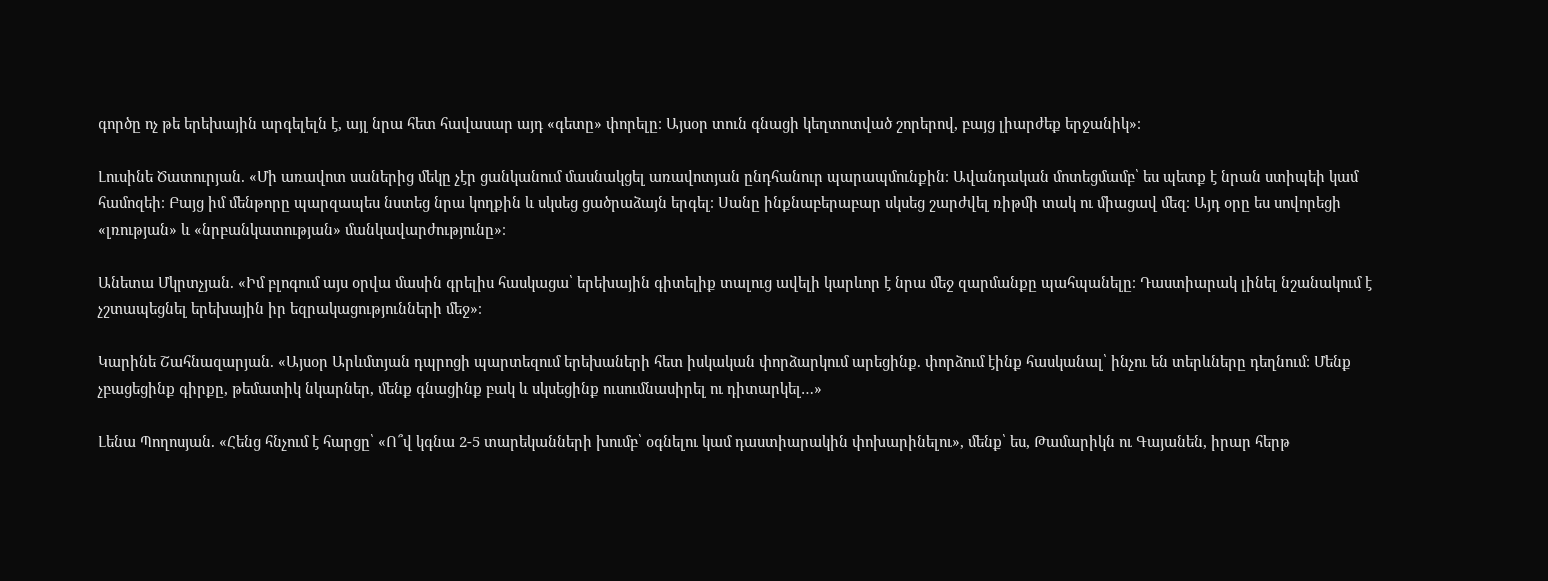գործը ոչ թե երեխային արգելելն է, այլ նրա հետ հավասար այդ «գետը» փորելը։ Այսօր տուն գնացի կեղտոտված շորերով, բայց լիարժեք երջանիկ»։

Լուսինե Ծատուրյան. «Մի առավոտ սաներից մեկը չէր ցանկանում մասնակցել առավոտյան ընդհանուր պարապմունքին։ Ավանդական մոտեցմամբ՝ ես պետք է նրան ստիպեի կամ համոզեի։ Բայց իմ մենթորը պարզապես նստեց նրա կողքին և սկսեց ցածրաձայն երգել։ Սանը ինքնաբերաբար սկսեց շարժվել ռիթմի տակ ու միացավ մեզ։ Այդ օրը ես սովորեցի «լռության» և «նրբանկատության» մանկավարժությունը»։

Անետա Մկրտչյան. «Իմ բլոգում այս օրվա մասին գրելիս հասկացա՝ երեխային գիտելիք տալուց ավելի կարևոր է նրա մեջ զարմանքը պահպանելը։ Դաստիարակ լինել նշանակում է չշտապեցնել երեխային իր եզրակացությունների մեջ»։

Կարինե Շահնազարյան. «Այսօր Արևմտյան դպրոցի պարտեզում երեխաների հետ իսկական փորձարկում արեցինք. փորձում էինք հասկանալ՝ ինչու են տերևները դեղնում։ Մենք չբացեցինք գիրքը, թեմատիկ նկարներ, մենք գնացինք բակ և սկսեցինք ուսումնասիրել ու դիտարկել…»

Լենա Պողոսյան. «Հենց հնչում է հարցը՝ «Ո՞վ կգնա 2-5 տարեկանների խումբ՝ օգնելու կամ դաստիարակին փոխարինելու», մենք՝ ես, Թամարիկն ու Գայանեն, իրար հերթ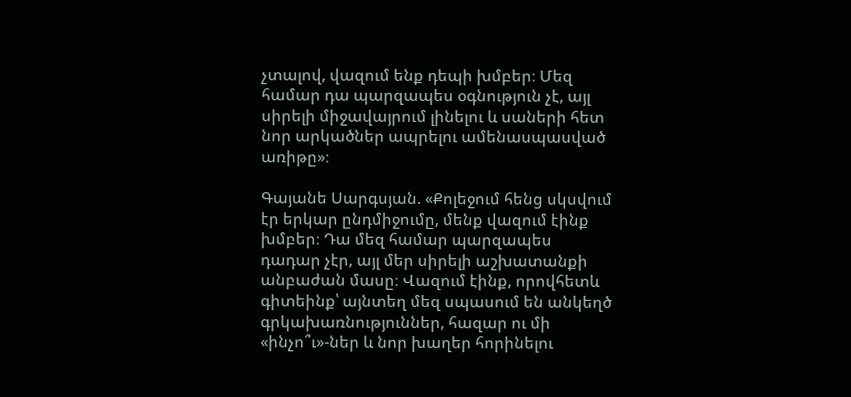չտալով, վազում ենք դեպի խմբեր։ Մեզ համար դա պարզապես օգնություն չէ, այլ սիրելի միջավայրում լինելու և սաների հետ նոր արկածներ ապրելու ամենասպասված առիթը»։

Գայանե Սարգսյան. «Քոլեջում հենց սկսվում էր երկար ընդմիջումը, մենք վազում էինք խմբեր։ Դա մեզ համար պարզապես դադար չէր, այլ մեր սիրելի աշխատանքի անբաժան մասը։ Վազում էինք, որովհետև գիտեինք՝ այնտեղ մեզ սպասում են անկեղծ գրկախառնություններ, հազար ու մի «ինչո՞ւ»-ներ և նոր խաղեր հորինելու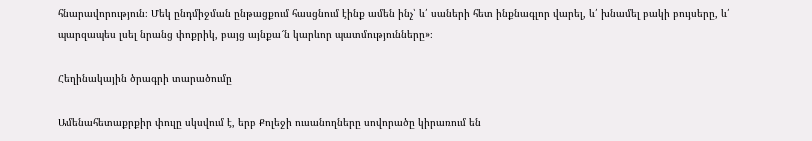հնարավորություն։ Մեկ ընդմիջման ընթացքում հասցնում էինք ամեն ինչ՝ և՛ սաների հետ ինքնագլոր վարել, և՛ խնամել բակի բույսերը, և՛ պարզապես լսել նրանց փոքրիկ, բայց այնքա՜ն կարևոր պատմությունները»։

Հեղինակային ծրագրի տարածումը

Ամենահետաքրքիր փուլը սկսվում է, երբ Քոլեջի ուսանողները սովորածը կիրառում են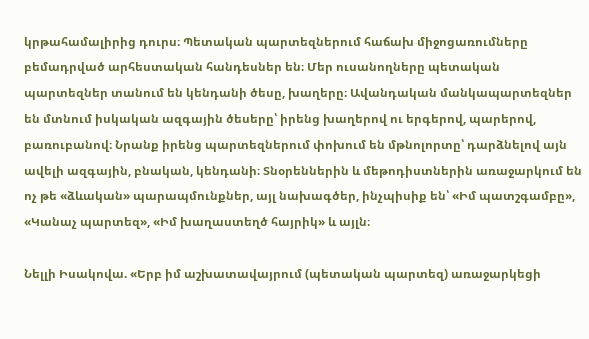կրթահամալիրից դուրս։ Պետական պարտեզներում հաճախ միջոցառումները բեմադրված արհեստական հանդեսներ են։ Մեր ուսանողները պետական պարտեզներ տանում են կենդանի ծեսը, խաղերը։ Ավանդական մանկապարտեզներ են մտնում իսկական ազգային ծեսերը՝ իրենց խաղերով ու երգերով, պարերով, բառուբանով։ Նրանք իրենց պարտեզներում փոխում են մթնոլորտը՝ դարձնելով այն ավելի ազգային, բնական, կենդանի։ Տնօրեններին և մեթոդիստներին առաջարկում են ոչ թե «ձևական» պարապմունքներ, այլ նախագծեր, ինչպիսիք են՝ «Իմ պատշգամբը», «Կանաչ պարտեզ», «Իմ խաղաստեղծ հայրիկ» և այլն։

Նելլի Իսակովա. «Երբ իմ աշխատավայրում (պետական պարտեզ) առաջարկեցի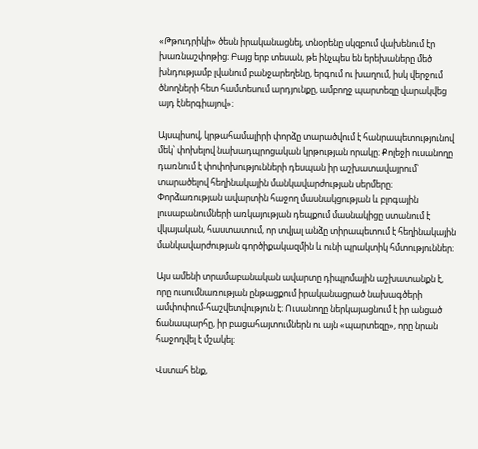«Թթուդրիկի» ծեսն իրականացնել, տնօրենը սկզբում վախենում էր խառնաշփոթից։ Բայց երբ տեսան, թե ինչպես են երեխաները մեծ խնդությամբ լվանում բանջարեղենը, երգում ու խաղում, իսկ վերջում ծնողների հետ համտեսում արդյունքը, ամբողջ պարտեզը վարակվեց այդ էներգիայով»։

Այսպիսով, կրթահամալիրի փորձը տարածվում է հանրապետությունով մեկ՝ փոխելով նախադպրոցական կրթության որակը։ Քոլեջի ուսանողը դառնում է փոփոխությունների դեսպան իր աշխատավայրում՝ տարածելով հեղինակային մանկավարժության սերմերը։ Փորձառության ավարտին հաջող մասնակցության և բլոգային լուսաբանումների առկայության դեպքում մասնակիցը ստանում է վկայական, հաստատում, որ տվյալ անձը տիրապետում է հեղինակային մանկավարժության գործիքակազմին և ունի պրակտիկ հմտություններ։

Այս ամենի տրամաբանական ավարտը դիպլոմային աշխատանքն է, որը ուսումնառության ընթացքում իրականացրած նախագծերի ամփոփում-հաշվետվություն է։ Ուսանողը ներկայացնում է իր անցած ճանապարհը, իր բացահայտումներն ու այն «պարտեզը», որը նրան հաջողվել է մշակել։

Վստահ ենք,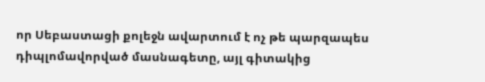որ Սեբաստացի քոլեջն ավարտում է ոչ թե պարզապես դիպլոմավորված մասնագետը, այլ գիտակից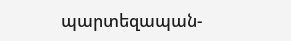պարտեզապան-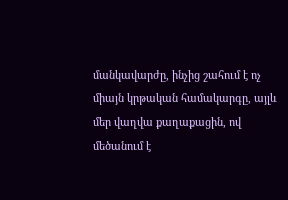մանկավարժը, ինչից շահում է ոչ միայն կրթական համակարգը, այլև մեր վաղվա քաղաքացին, ով մեծանում է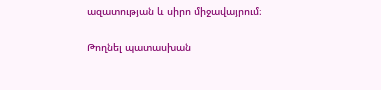ազատության և սիրո միջավայրում։

Թողնել պատասխան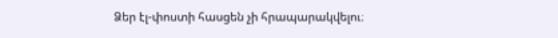Ձեր էլ-փոստի հասցեն չի հրապարակվելու։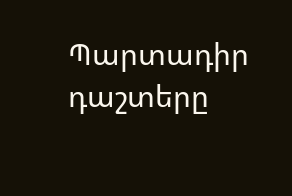Պարտադիր դաշտերը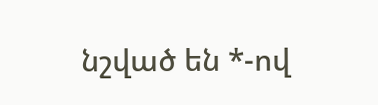նշված են *-ով